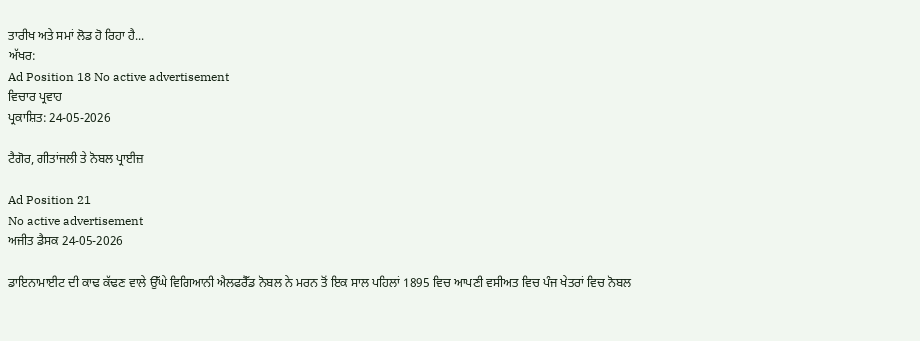ਤਾਰੀਖ ਅਤੇ ਸਮਾਂ ਲੋਡ ਹੋ ਰਿਹਾ ਹੈ...
ਅੱਖਰ:
Ad Position 18 No active advertisement
ਵਿਚਾਰ ਪ੍ਰਵਾਹ
ਪ੍ਰਕਾਸ਼ਿਤ: 24-05-2026

ਟੈਗੋਰ, ਗੀਤਾਂਜਲੀ ਤੇ ਨੋਬਲ ਪ੍ਰਾਈਜ਼

Ad Position 21
No active advertisement
ਅਜੀਤ ਡੈਸਕ 24-05-2026

ਡਾਇਨਾਮਾਈਟ ਦੀ ਕਾਢ ਕੱਢਣ ਵਾਲੇ ਉੱਘੇ ਵਿਗਿਆਨੀ ਐਲਫਰੈੱਡ ਨੋਬਲ ਨੇ ਮਰਨ ਤੋਂ ਇਕ ਸਾਲ ਪਹਿਲਾਂ 1895 ਵਿਚ ਆਪਣੀ ਵਸੀਅਤ ਵਿਚ ਪੰਜ ਖੇਤਰਾਂ ਵਿਚ ਨੋਬਲ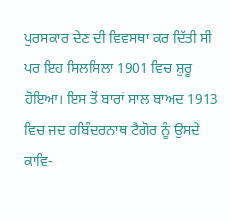ਪੁਰਸਕਾਰ ਦੇਣ ਦੀ ਵਿਵਸਥਾ ਕਰ ਦਿੱਤੀ ਸੀ ਪਰ ਇਹ ਸਿਲਸਿਲਾ 1901 ਵਿਚ ਸ਼ੁਰੂ ਹੋਇਆ। ਇਸ ਤੋਂ ਬਾਰਾਂ ਸਾਲ ਬਾਅਦ 1913 ਵਿਚ ਜਦ ਰਬਿੰਦਰਨਾਥ ਟੈਗੋਰ ਨੂੰ ਉਸਦੇ ਕਾਵਿ-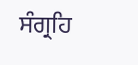ਸੰਗ੍ਰਹਿ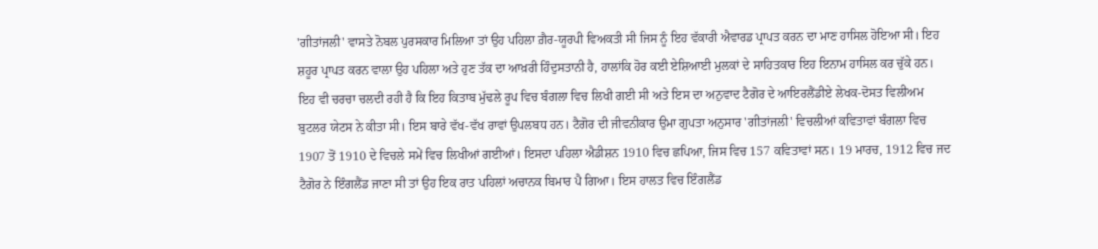'ਗੀਤਾਂਜਲੀ' ਵਾਸਤੇ ਨੋਬਲ ਪੁਰਸਕਾਰ ਮਿਲਿਆ ਤਾਂ ਉਹ ਪਹਿਲਾ ਗ਼ੈਰ-ਯੂਰਪੀ ਵਿਅਕਤੀ ਸੀ ਜਿਸ ਨੂੰ ਇਹ ਵੱਕਾਰੀ ਐਵਾਰਡ ਪ੍ਰਾਪਤ ਕਰਨ ਦਾ ਮਾਣ ਹਾਸਿਲ ਹੋਇਆ ਸੀ। ਇਹ ਸ਼ਹੂਰ ਪ੍ਰਾਪਤ ਕਰਨ ਵਾਲਾ ਉਹ ਪਹਿਲਾ ਅਤੇ ਹੁਣ ਤੱਕ ਦਾ ਆਖ਼ਰੀ ਹਿੰਦੁਸਤਾਨੀ ਹੈ, ਹਾਲਾਂਕਿ ਹੋਰ ਕਈ ਏਸ਼ਿਆਈ ਮੁਲਕਾਂ ਦੇ ਸਾਹਿਤਕਾਰ ਇਹ ਇਨਾਮ ਹਾਸਿਲ ਕਰ ਚੁੱਕੇ ਹਨ।
ਇਹ ਵੀ ਚਰਚਾ ਚਲਦੀ ਰਹੀ ਹੈ ਕਿ ਇਹ ਕਿਤਾਬ ਮੁੱਢਲੇ ਰੂਪ ਵਿਚ ਬੰਗਲਾ ਵਿਚ ਲਿਖੀ ਗਈ ਸੀ ਅਤੇ ਇਸ ਦਾ ਅਨੁਵਾਦ ਟੈਗੋਰ ਦੇ ਆਇਰਲੈਂਡੀਏ ਲੇਖਕ-ਦੋਸਤ ਵਿਲੀਅਮ ਬੁਟਲਰ ਯੇਟਸ ਨੇ ਕੀਤਾ ਸੀ। ਇਸ ਬਾਰੇ ਵੱਖ-ਵੱਖ ਰਾਵਾਂ ਉਪਲਬਧ ਹਨ। ਟੈਗੋਰ ਦੀ ਜੀਵਨੀਕਾਰ ਉਮਾ ਗੁਪਤਾ ਅਨੁਸਾਰ 'ਗੀਤਾਂਜਲੀ' ਵਿਚਲੀਆਂ ਕਵਿਤਾਵਾਂ ਬੰਗਲਾ ਵਿਚ 1907 ਤੋਂ 1910 ਦੇ ਵਿਚਲੇ ਸਮੇਂ ਵਿਚ ਲਿਖੀਆਂ ਗਈਆਂ। ਇਸਦਾ ਪਹਿਲਾ ਐਡੀਸ਼ਨ 1910 ਵਿਚ ਛਪਿਆ, ਜਿਸ ਵਿਚ 157 ਕਵਿਤਾਵਾਂ ਸਨ। 19 ਮਾਰਚ, 1912 ਵਿਚ ਜਦ ਟੈਗੋਰ ਨੇ ਇੰਗਲੈਂਡ ਜਾਣਾ ਸੀ ਤਾਂ ਉਹ ਇਕ ਰਾਤ ਪਹਿਲਾਂ ਅਚਾਨਕ ਬਿਮਾਰ ਪੈ ਗਿਆ। ਇਸ ਹਾਲਤ ਵਿਚ ਇੰਗਲੈਂਡ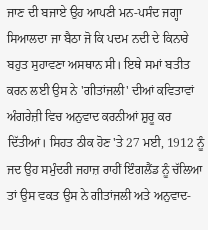ਜਾਣ ਦੀ ਬਜਾਏ ਉਹ ਆਪਣੀ ਮਨ-ਪਸੰਦ ਜਗ੍ਹਾ ਸਿਆਲਦਾ ਜਾ ਬੈਠਾ ਜੋ ਕਿ ਪਦਮ ਨਦੀ ਦੇ ਕਿਨਾਰੇ ਬਹੁਤ ਸੁਹਾਵਣਾ ਅਸਥਾਨ ਸੀ। ਇਥੇ ਸਮਾਂ ਬਤੀਤ ਕਰਨ ਲਈ ਉਸ ਨੇ 'ਗੀਤਾਂਜਲੀ' ਦੀਆਂ ਕਵਿਤਾਵਾਂ ਅੰਗਰੇਜ਼ੀ ਵਿਚ ਅਨੁਵਾਦ ਕਰਨੀਆਂ ਸ਼ੁਰੂ ਕਰ ਦਿੱਤੀਆਂ। ਸਿਹਤ ਠੀਕ ਹੋਣ 'ਤੇ 27 ਮਈ, 1912 ਨੂੰ ਜਦ ਉਹ ਸਮੁੰਦਰੀ ਜਹਾਜ਼ ਰਾਹੀਂ ਇੰਗਲੈਂਡ ਨੂੰ ਚੱਲਿਆ ਤਾਂ ਉਸ ਵਕਤ ਉਸ ਨੇ ਗੀਤਾਂਜਲੀ ਅਤੇ ਅਨੁਵਾਦ-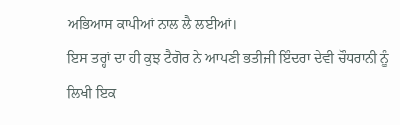ਅਭਿਆਸ ਕਾਪੀਆਂ ਨਾਲ ਲੈ ਲਈਆਂ।
ਇਸ ਤਰ੍ਹਾਂ ਦਾ ਹੀ ਕੁਝ ਟੈਗੋਰ ਨੇ ਆਪਣੀ ਭਤੀਜੀ ਇੰਦਰਾ ਦੇਵੀ ਚੌਧਰਾਨੀ ਨੂੰ ਲਿਖੀ ਇਕ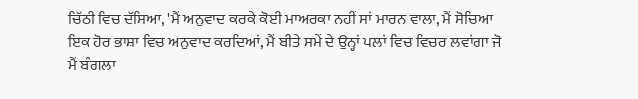ਚਿੱਠੀ ਵਿਚ ਦੱਸਿਆ, 'ਮੈਂ ਅਨੁਵਾਦ ਕਰਕੇ ਕੋਈ ਮਾਅਰਕਾ ਨਹੀਂ ਸਾਂ ਮਾਰਨ ਵਾਲਾ, ਮੈਂ ਸੋਚਿਆ ਇਕ ਹੋਰ ਭਾਸ਼ਾ ਵਿਚ ਅਨੁਵਾਦ ਕਰਦਿਆਂ, ਮੈਂ ਬੀਤੇ ਸਮੇਂ ਦੇ ਉਨ੍ਹਾਂ ਪਲਾਂ ਵਿਚ ਵਿਚਰ ਲਵਾਂਗਾ ਜੋ ਮੈਂ ਬੰਗਲਾ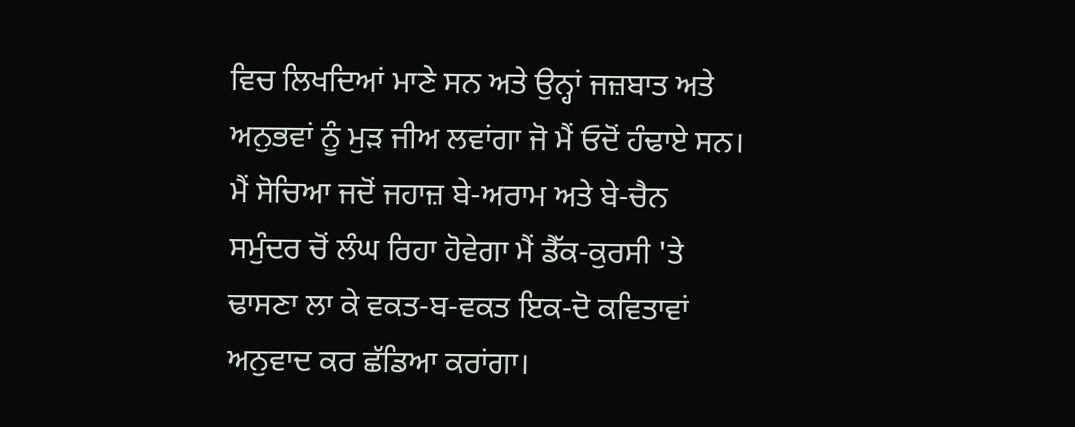ਵਿਚ ਲਿਖਦਿਆਂ ਮਾਣੇ ਸਨ ਅਤੇ ਉਨ੍ਹਾਂ ਜਜ਼ਬਾਤ ਅਤੇ ਅਨੁਭਵਾਂ ਨੂੰ ਮੁੜ ਜੀਅ ਲਵਾਂਗਾ ਜੋ ਮੈਂ ਓਦੋਂ ਹੰਢਾਏ ਸਨ। ਮੈਂ ਸੋਚਿਆ ਜਦੋਂ ਜਹਾਜ਼ ਬੇ-ਅਰਾਮ ਅਤੇ ਬੇ-ਚੈਨ ਸਮੁੰਦਰ ਚੋਂ ਲੰਘ ਰਿਹਾ ਹੋਵੇਗਾ ਮੈਂ ਡੈੱਕ-ਕੁਰਸੀ 'ਤੇ ਢਾਸਣਾ ਲਾ ਕੇ ਵਕਤ-ਬ-ਵਕਤ ਇਕ-ਦੋ ਕਵਿਤਾਵਾਂ ਅਨੁਵਾਦ ਕਰ ਛੱਡਿਆ ਕਰਾਂਗਾ।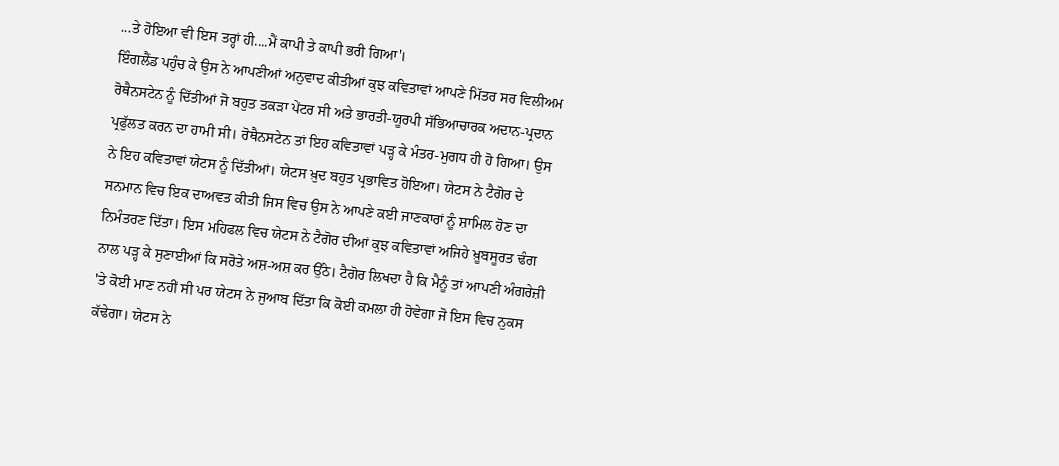...ਤੇ ਹੋਇਆ ਵੀ ਇਸ ਤਰ੍ਹਾਂ ਹੀ....ਮੈਂ ਕਾਪੀ ਤੇ ਕਾਪੀ ਭਰੀ ਗਿਆ'।
ਇੰਗਲੈਂਡ ਪਹੁੰਚ ਕੇ ਉਸ ਨੇ ਆਪਣੀਆਂ ਅਨੁਵਾਦ ਕੀਤੀਆਂ ਕੁਝ ਕਵਿਤਾਵਾਂ ਆਪਣੇ ਮਿੱਤਰ ਸਰ ਵਿਲੀਅਮ ਰੋਥੈਨਸਟੇਨ ਨੂੰ ਦਿੱਤੀਆਂ ਜੋ ਬਹੁਤ ਤਕੜਾ ਪੇਂਟਰ ਸੀ ਅਤੇ ਭਾਰਤੀ-ਯੂਰਪੀ ਸੱਭਿਆਚਾਰਕ ਅਦਾਨ-ਪ੍ਰਦਾਨ ਪ੍ਰਫੁੱਲਤ ਕਰਨ ਦਾ ਹਾਮੀ ਸੀ। ਰੋਥੈਨਸਟੇਨ ਤਾਂ ਇਹ ਕਵਿਤਾਵਾਂ ਪੜ੍ਹ ਕੇ ਮੰਤਰ-ਮੁਗਧ ਹੀ ਹੋ ਗਿਆ। ਉਸ ਨੇ ਇਹ ਕਵਿਤਾਵਾਂ ਯੇਟਸ ਨੂੰ ਦਿੱਤੀਆਂ। ਯੇਟਸ ਖ਼ੁਦ ਬਹੁਤ ਪ੍ਰਭਾਵਿਤ ਹੋਇਆ। ਯੇਟਸ ਨੇ ਟੈਗੋਰ ਦੇ ਸਨਮਾਨ ਵਿਚ ਇਕ ਦਾਅਵਤ ਕੀਤੀ ਜਿਸ ਵਿਚ ਉਸ ਨੇ ਆਪਣੇ ਕਈ ਜਾਣਕਾਰਾਂ ਨੂੰ ਸ਼ਾਮਿਲ ਹੋਣ ਦਾ ਨਿਮੰਤਰਣ ਦਿੱਤਾ। ਇਸ ਮਹਿਫਲ ਵਿਚ ਯੇਟਸ ਨੇ ਟੈਗੋਰ ਦੀਆਂ ਕੁਝ ਕਵਿਤਾਵਾਂ ਅਜਿਹੇ ਖ਼ੂਬਸੂਰਤ ਢੰਗ ਨਾਲ ਪੜ੍ਹ ਕੇ ਸੁਣਾਈਆਂ ਕਿ ਸਰੋਤੇ ਅਸ਼-ਅਸ਼ ਕਰ ਉੱਠੇ। ਟੈਗੋਰ ਲਿਖਦਾ ਹੈ ਕਿ ਮੈਨੂੰ ਤਾਂ ਆਪਣੀ ਅੰਗਰੇਜ਼ੀ 'ਤੇ ਕੋਈ ਮਾਣ ਨਹੀਂ ਸੀ ਪਰ ਯੇਟਸ ਨੇ ਜੁਆਬ ਦਿੱਤਾ ਕਿ ਕੋਈ ਕਮਲਾ ਹੀ ਹੋਵੇਗਾ ਜੋ ਇਸ ਵਿਚ ਨੁਕਸ ਕੱਢੇਗਾ। ਯੇਟਸ ਨੇ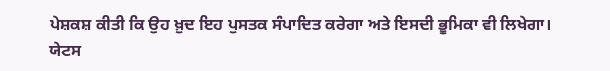ਪੇਸ਼ਕਸ਼ ਕੀਤੀ ਕਿ ਉਹ ਖ਼ੁਦ ਇਹ ਪੁਸਤਕ ਸੰਪਾਦਿਤ ਕਰੇਗਾ ਅਤੇ ਇਸਦੀ ਭੂਮਿਕਾ ਵੀ ਲਿਖੇਗਾ। ਯੇਟਸ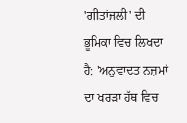'ਗੀਤਾਂਜਲੀ' ਦੀ ਭੂਮਿਕਾ ਵਿਚ ਲਿਖਦਾ ਹੈ: 'ਅਨੁਵਾਦਤ ਨਜ਼ਮਾਂ ਦਾ ਖਰੜਾ ਹੱਥ ਵਿਚ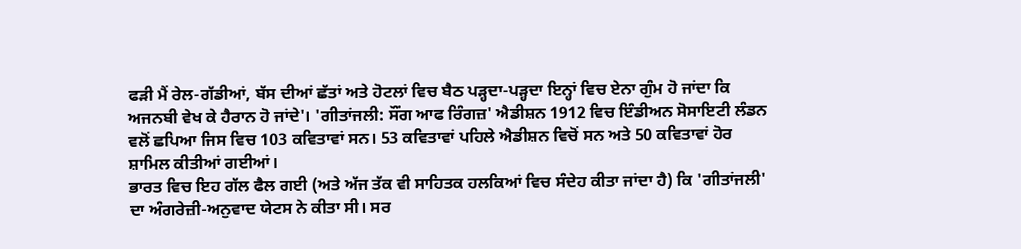ਫੜੀ ਮੈਂ ਰੇਲ-ਗੱਡੀਆਂ, ਬੱਸ ਦੀਆਂ ਛੱਤਾਂ ਅਤੇ ਹੋਟਲਾਂ ਵਿਚ ਬੈਠ ਪੜ੍ਹਦਾ-ਪੜ੍ਹਦਾ ਇਨ੍ਹਾਂ ਵਿਚ ਏਨਾ ਗੁੰਮ ਹੋ ਜਾਂਦਾ ਕਿ ਅਜਨਬੀ ਵੇਖ ਕੇ ਹੈਰਾਨ ਹੋ ਜਾਂਦੇ'। 'ਗੀਤਾਂਜਲੀ: ਸੌਂਗ ਆਫ ਰਿੰਗਜ਼' ਐਡੀਸ਼ਨ 1912 ਵਿਚ ਇੰਡੀਅਨ ਸੋਸਾਇਟੀ ਲੰਡਨ ਵਲੋਂ ਛਪਿਆ ਜਿਸ ਵਿਚ 103 ਕਵਿਤਾਵਾਂ ਸਨ। 53 ਕਵਿਤਾਵਾਂ ਪਹਿਲੇ ਐਡੀਸ਼ਨ ਵਿਚੋਂ ਸਨ ਅਤੇ 50 ਕਵਿਤਾਵਾਂ ਹੋਰ ਸ਼ਾਮਿਲ ਕੀਤੀਆਂ ਗਈਆਂ।
ਭਾਰਤ ਵਿਚ ਇਹ ਗੱਲ ਫੈਲ ਗਈ (ਅਤੇ ਅੱਜ ਤੱਕ ਵੀ ਸਾਹਿਤਕ ਹਲਕਿਆਂ ਵਿਚ ਸੰਦੇਹ ਕੀਤਾ ਜਾਂਦਾ ਹੈ) ਕਿ 'ਗੀਤਾਂਜਲੀ' ਦਾ ਅੰਗਰੇਜ਼ੀ-ਅਨੁਵਾਦ ਯੇਟਸ ਨੇ ਕੀਤਾ ਸੀ। ਸਰ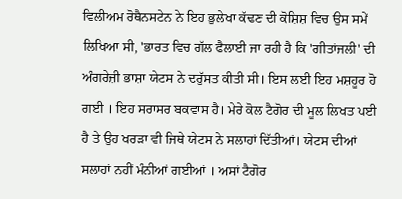ਵਿਲੀਅਮ ਰੋਥੈਨਸਟੇਨ ਨੇ ਇਹ ਭੁਲੇਖਾ ਕੱਢਣ ਦੀ ਕੋਸ਼ਿਸ਼ ਵਿਚ ਉਸ ਸਮੇਂ ਲਿਖਿਆ ਸੀ, 'ਭਾਰਤ ਵਿਚ ਗੱਲ ਫੈਲਾਈ ਜਾ ਰਹੀ ਹੈ ਕਿ 'ਗੀਤਾਂਜਲੀ' ਦੀ ਅੰਗਰੇਜ਼ੀ ਭਾਸ਼ਾ ਯੇਟਸ ਨੇ ਦਰੁੱਸਤ ਕੀਤੀ ਸੀ। ਇਸ ਲਈ ਇਹ ਮਸ਼ਹੂਰ ਹੋ ਗਈ । ਇਹ ਸਰਾਸਰ ਬਕਵਾਸ ਹੈ। ਮੇਰੇ ਕੋਲ ਟੈਗੋਰ ਦੀ ਮੂਲ ਲਿਖਤ ਪਈ ਹੈ ਤੇ ਉਹ ਖਰੜਾ ਵੀ ਜਿਥੇ ਯੇਟਸ ਨੇ ਸਲਾਹਾਂ ਦਿੱਤੀਆਂ। ਯੇਟਸ ਦੀਆਂ ਸਲਾਹਾਂ ਨਹੀਂ ਮੰਨੀਆਂ ਗਈਆਂ । ਅਸਾਂ ਟੈਗੋਰ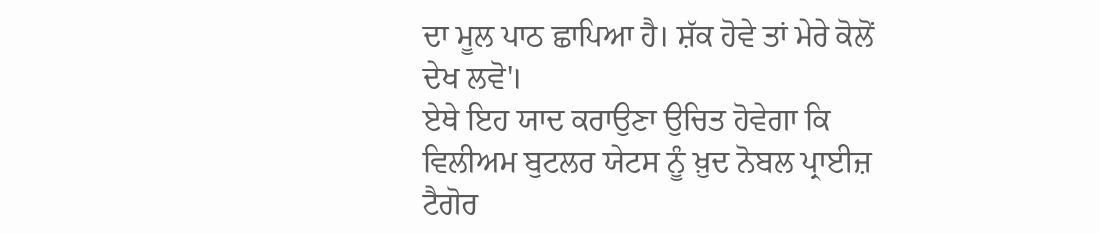ਦਾ ਮੂਲ ਪਾਠ ਛਾਪਿਆ ਹੈ। ਸ਼ੱਕ ਹੋਵੇ ਤਾਂ ਮੇਰੇ ਕੋਲੋਂ ਦੇਖ ਲਵੋ'।
ਏਥੇ ਇਹ ਯਾਦ ਕਰਾਉਣਾ ਉਚਿਤ ਹੋਵੇਗਾ ਕਿ ਵਿਲੀਅਮ ਬੁਟਲਰ ਯੇਟਸ ਨੂੰ ਖ਼ੁਦ ਨੋਬਲ ਪ੍ਰਾਈਜ਼ ਟੈਗੋਰ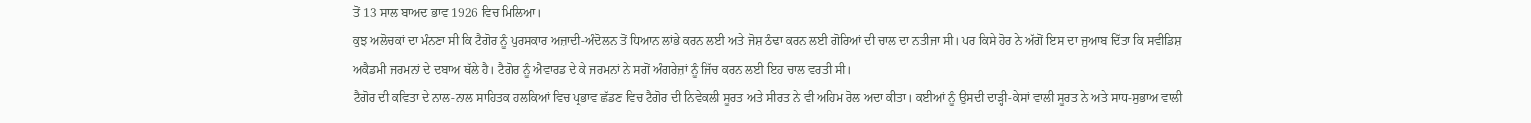ਤੋਂ 13 ਸਾਲ ਬਾਅਦ ਭਾਵ 1926 ਵਿਚ ਮਿਲਿਆ।
ਕੁਝ ਅਲੋਚਕਾਂ ਦਾ ਮੰਨਣਾ ਸੀ ਕਿ ਟੈਗੋਰ ਨੂੰ ਪੁਰਸਕਾਰ ਅਜ਼ਾਦੀ-ਅੰਦੋਲਨ ਤੋਂ ਧਿਆਨ ਲਾਂਭੇ ਕਰਨ ਲਈ ਅਤੇ ਜੋਸ਼ ਠੰਢਾ ਕਰਨ ਲਈ ਗੋਰਿਆਂ ਦੀ ਚਾਲ ਦਾ ਨਤੀਜਾ ਸੀ। ਪਰ ਕਿਸੇ ਹੋਰ ਨੇ ਅੱਗੋਂ ਇਸ ਦਾ ਜੁਆਬ ਦਿੱਤਾ ਕਿ ਸਵੀਡਿਸ਼ ਅਕੈਡਮੀ ਜਰਮਨਾਂ ਦੇ ਦਬਾਅ ਥੱਲੇ ਹੈ। ਟੈਗੋਰ ਨੂੰ ਐਵਾਰਡ ਦੇ ਕੇ ਜਰਮਨਾਂ ਨੇ ਸਗੋਂ ਅੰਗਰੇਜ਼ਾਂ ਨੂੰ ਜਿੱਚ ਕਰਨ ਲਈ ਇਹ ਚਾਲ ਵਰਤੀ ਸੀ।
ਟੈਗੋਰ ਦੀ ਕਵਿਤਾ ਦੇ ਨਾਲ-ਨਾਲ ਸਾਹਿਤਕ ਹਲਕਿਆਂ ਵਿਚ ਪ੍ਰਭਾਵ ਛੱਡਣ ਵਿਚ ਟੈਗੋਰ ਦੀ ਨਿਵੇਕਲੀ ਸੂਰਤ ਅਤੇ ਸੀਰਤ ਨੇ ਵੀ ਅਹਿਮ ਰੋਲ ਅਦਾ ਕੀਤਾ। ਕਈਆਂ ਨੂੰ ਉਸਦੀ ਦਾੜ੍ਹੀ-ਕੇਸਾਂ ਵਾਲੀ ਸੂਰਤ ਨੇ ਅਤੇ ਸਾਧ-ਸੁਭਾਅ ਵਾਲੀ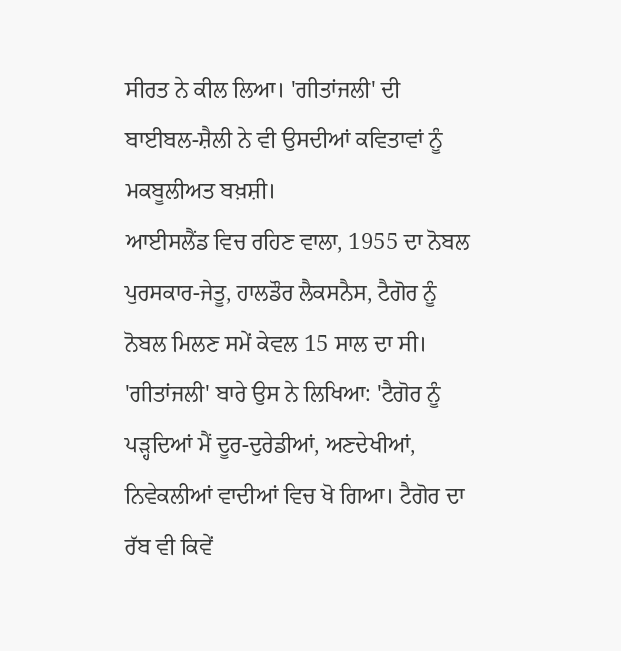ਸੀਰਤ ਨੇ ਕੀਲ ਲਿਆ। 'ਗੀਤਾਂਜਲੀ' ਦੀ ਬਾਈਬਲ-ਸ਼ੈਲੀ ਨੇ ਵੀ ਉਸਦੀਆਂ ਕਵਿਤਾਵਾਂ ਨੂੰ ਮਕਬੂਲੀਅਤ ਬਖ਼ਸ਼ੀ।
ਆਈਸਲੈਂਡ ਵਿਚ ਰਹਿਣ ਵਾਲਾ, 1955 ਦਾ ਨੋਬਲ ਪੁਰਸਕਾਰ-ਜੇਤੂ, ਹਾਲਡੌਰ ਲੈਕਸਨੈਸ, ਟੈਗੋਰ ਨੂੰ ਨੋਬਲ ਮਿਲਣ ਸਮੇਂ ਕੇਵਲ 15 ਸਾਲ ਦਾ ਸੀ। 'ਗੀਤਾਂਜਲੀ' ਬਾਰੇ ਉਸ ਨੇ ਲਿਖਿਆ: 'ਟੈਗੋਰ ਨੂੰ ਪੜ੍ਹਦਿਆਂ ਮੈਂ ਦੂਰ-ਦੁਰੇਡੀਆਂ, ਅਣਦੇਖੀਆਂ, ਨਿਵੇਕਲੀਆਂ ਵਾਦੀਆਂ ਵਿਚ ਖੋ ਗਿਆ। ਟੈਗੋਰ ਦਾ ਰੱਬ ਵੀ ਕਿਵੇਂ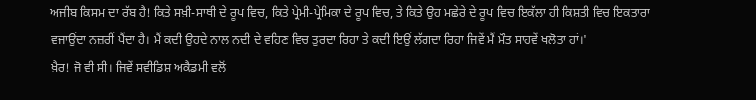ਅਜੀਬ ਕਿਸਮ ਦਾ ਰੱਬ ਹੈ! ਕਿਤੇ ਸਖ਼ੀ-ਸਾਥੀ ਦੇ ਰੂਪ ਵਿਚ, ਕਿਤੇ ਪ੍ਰੇਮੀ-ਪ੍ਰੇਮਿਕਾ ਦੇ ਰੂਪ ਵਿਚ, ਤੇ ਕਿਤੇ ਉਹ ਮਛੇਰੇ ਦੇ ਰੂਪ ਵਿਚ ਇਕੱਲਾ ਹੀ ਕਿਸ਼ਤੀ ਵਿਚ ਇਕਤਾਰਾ ਵਜਾਉਂਦਾ ਨਜ਼ਰੀਂ ਪੈਂਦਾ ਹੈ। ਮੈਂ ਕਦੀ ਉਹਦੇ ਨਾਲ ਨਦੀ ਦੇ ਵਹਿਣ ਵਿਚ ਤੁਰਦਾ ਰਿਹਾ ਤੇ ਕਦੀ ਇਉਂ ਲੱਗਦਾ ਰਿਹਾ ਜਿਵੇਂ ਮੈਂ ਮੌਤ ਸਾਹਵੇਂ ਖਲੋਤਾ ਹਾਂ।'
ਖ਼ੈਰ! ਜੋ ਵੀ ਸੀ। ਜਿਵੇਂ ਸਵੀਡਿਸ਼ ਅਕੈਡਮੀ ਵਲੋਂ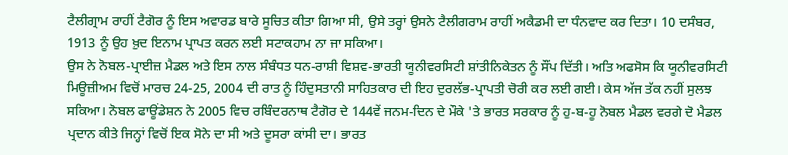ਟੈਲੀਗ੍ਰਾਮ ਰਾਹੀਂ ਟੈਗੋਰ ਨੂੰ ਇਸ ਅਵਾਰਡ ਬਾਰੇ ਸੂਚਿਤ ਕੀਤਾ ਗਿਆ ਸੀ, ਉਸੇ ਤਰ੍ਹਾਂ ਉਸਨੇ ਟੈਲੀਗਰਾਮ ਰਾਹੀਂ ਅਕੈਡਮੀ ਦਾ ਧੰਨਵਾਦ ਕਰ ਦਿਤਾ। 10 ਦਸੰਬਰ, 1913 ਨੂੰ ਉਹ ਖ਼ੁਦ ਇਨਾਮ ਪ੍ਰਾਪਤ ਕਰਨ ਲਈ ਸਟਾਕਹਾਮ ਨਾ ਜਾ ਸਕਿਆ।
ਉਸ ਨੇ ਨੋਬਲ-ਪ੍ਰਾਈਜ਼ ਮੈਡਲ ਅਤੇ ਇਸ ਨਾਲ ਸੰਬੰਧਤ ਧਨ-ਰਾਸ਼ੀ ਵਿਸ਼ਵ-ਭਾਰਤੀ ਯੂਨੀਵਰਸਿਟੀ ਸ਼ਾਂਤੀਨਿਕੇਤਨ ਨੂੰ ਸੌਂਪ ਦਿੱਤੀ। ਅਤਿ ਅਫਸੋਸ ਕਿ ਯੂਨੀਵਰਸਿਟੀ ਮਿਊਜ਼ੀਅਮ ਵਿਚੋਂ ਮਾਰਚ 24-25, 2004 ਦੀ ਰਾਤ ਨੂੰ ਹਿੰਦੁਸਤਾਨੀ ਸਾਹਿਤਕਾਰ ਦੀ ਇਹ ਦੁਰਲੱਭ-ਪ੍ਰਾਪਤੀ ਚੋਰੀ ਕਰ ਲਈ ਗਈ। ਕੇਸ ਅੱਜ ਤੱਕ ਨਹੀਂ ਸੁਲਝ ਸਕਿਆ। ਨੋਬਲ ਫਾਊਂਡੇਸ਼ਨ ਨੇ 2005 ਵਿਚ ਰਬਿੰਦਰਨਾਥ ਟੈਗੋਰ ਦੇ 144ਵੇਂ ਜਨਮ-ਦਿਨ ਦੇ ਮੌਕੇ 'ਤੇ ਭਾਰਤ ਸਰਕਾਰ ਨੂੰ ਹੁ-ਬ-ਹੂ ਨੋਬਲ ਮੈਡਲ ਵਰਗੇ ਦੋ ਮੈਡਲ ਪ੍ਰਦਾਨ ਕੀਤੇ ਜਿਨ੍ਹਾਂ ਵਿਚੋਂ ਇਕ ਸੋਨੇ ਦਾ ਸੀ ਅਤੇ ਦੂਸਰਾ ਕਾਂਸੀ ਦਾ। ਭਾਰਤ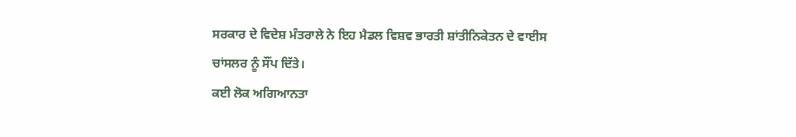ਸਰਕਾਰ ਦੇ ਵਿਦੇਸ਼ ਮੰਤਰਾਲੇ ਨੇ ਇਹ ਮੈਡਲ ਵਿਸ਼ਵ ਭਾਰਤੀ ਸ਼ਾਂਤੀਨਿਕੇਤਨ ਦੇ ਵਾਈਸ ਚਾਂਸਲਰ ਨੂੰ ਸੌਂਪ ਦਿੱਤੇ।
ਕਈ ਲੋਕ ਅਗਿਆਨਤਾ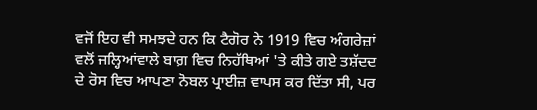ਵਜੋਂ ਇਹ ਵੀ ਸਮਝਦੇ ਹਨ ਕਿ ਟੈਗੋਰ ਨੇ 1919 ਵਿਚ ਅੰਗਰੇਜ਼ਾਂ ਵਲੋਂ ਜਲ੍ਹਿਆਂਵਾਲੇ ਬਾਗ਼ ਵਿਚ ਨਿਹੱਥਿਆਂ 'ਤੇ ਕੀਤੇ ਗਏ ਤਸ਼ੱਦਦ ਦੇ ਰੋਸ ਵਿਚ ਆਪਣਾ ਨੋਬਲ ਪ੍ਰਾਈਜ਼ ਵਾਪਸ ਕਰ ਦਿੱਤਾ ਸੀ, ਪਰ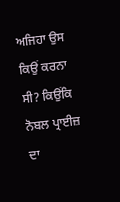ਅਜਿਹਾ ਉਸ ਕਿਉਂ ਕਰਨਾ ਸੀ? ਕਿਉਂਕਿ ਨੋਬਲ ਪ੍ਰਾਈਜ਼ ਦਾ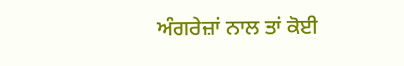ਅੰਗਰੇਜ਼ਾਂ ਨਾਲ ਤਾਂ ਕੋਈ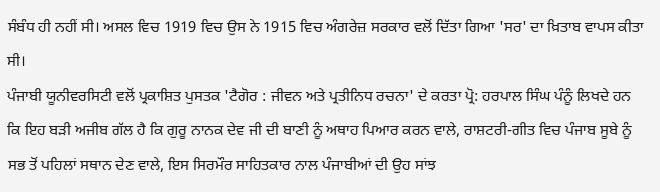ਸੰਬੰਧ ਹੀ ਨਹੀਂ ਸੀ। ਅਸਲ ਵਿਚ 1919 ਵਿਚ ਉਸ ਨੇ 1915 ਵਿਚ ਅੰਗਰੇਜ਼ ਸਰਕਾਰ ਵਲੋਂ ਦਿੱਤਾ ਗਿਆ 'ਸਰ' ਦਾ ਖ਼ਿਤਾਬ ਵਾਪਸ ਕੀਤਾ ਸੀ।
ਪੰਜਾਬੀ ਯੂਨੀਵਰਸਿਟੀ ਵਲੋਂ ਪ੍ਰਕਾਸ਼ਿਤ ਪੁਸਤਕ 'ਟੈਗੋਰ : ਜੀਵਨ ਅਤੇ ਪ੍ਰਤੀਨਿਧ ਰਚਨਾ' ਦੇ ਕਰਤਾ ਪ੍ਰੋ: ਹਰਪਾਲ ਸਿੰਘ ਪੰਨੂੰ ਲਿਖਦੇ ਹਨ ਕਿ ਇਹ ਬੜੀ ਅਜੀਬ ਗੱਲ ਹੈ ਕਿ ਗੁਰੂ ਨਾਨਕ ਦੇਵ ਜੀ ਦੀ ਬਾਣੀ ਨੂੰ ਅਥਾਹ ਪਿਆਰ ਕਰਨ ਵਾਲੇ, ਰਾਸ਼ਟਰੀ-ਗੀਤ ਵਿਚ ਪੰਜਾਬ ਸੂਬੇ ਨੂੰ ਸਭ ਤੋਂ ਪਹਿਲਾਂ ਸਥਾਨ ਦੇਣ ਵਾਲੇ, ਇਸ ਸਿਰਮੌਰ ਸਾਹਿਤਕਾਰ ਨਾਲ ਪੰਜਾਬੀਆਂ ਦੀ ਉਹ ਸਾਂਝ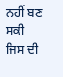ਨਹੀਂ ਬਣ ਸਕੀ ਜਿਸ ਦੀ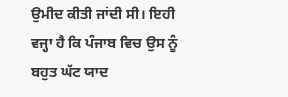ਉਮੀਦ ਕੀਤੀ ਜਾਂਦੀ ਸੀ। ਇਹੀ ਵਜ੍ਹਾ ਹੈ ਕਿ ਪੰਜਾਬ ਵਿਚ ਉਸ ਨੂੰ ਬਹੁਤ ਘੱਟ ਯਾਦ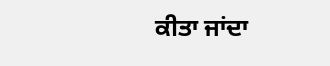ਕੀਤਾ ਜਾਂਦਾ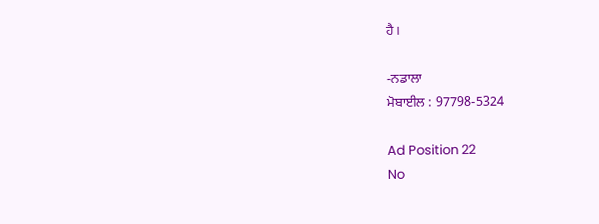ਹੈ।

-ਨਡਾਲਾ
ਮੋਬਾਈਲ : 97798-5324

Ad Position 22
No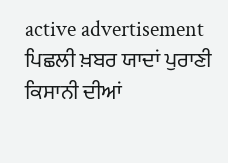active advertisement
ਪਿਛਲੀ ਖ਼ਬਰ ਯਾਦਾਂ ਪੁਰਾਣੀ ਕਿਸਾਨੀ ਦੀਆਂ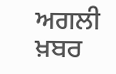ਅਗਲੀ ਖ਼ਬਰ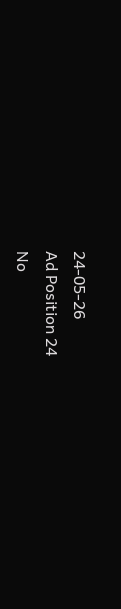24-05-26
Ad Position 24
No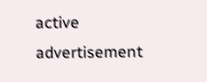active advertisement